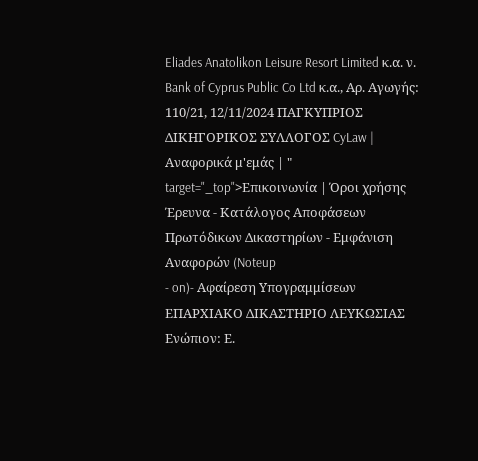Eliades Anatolikon Leisure Resort Limited κ.α. ν. Bank of Cyprus Public Co Ltd κ.α., Αρ. Αγωγής: 110/21, 12/11/2024 ΠΑΓΚΥΠΡΙΟΣ ΔΙΚΗΓΟΡΙΚΟΣ ΣΥΛΛΟΓΟΣ CyLaw | Αναφορικά μ'εμάς | " target="_top">Επικοινωνία | Όροι χρήσης Έρευνα - Κατάλογος Αποφάσεων Πρωτόδικων Δικαστηρίων - Εμφάνιση Αναφορών (Noteup
- on)- Αφαίρεση Υπογραμμίσεων ΕΠΑΡΧΙΑΚΟ ΔΙΚΑΣΤΗΡΙΟ ΛΕΥΚΩΣΙΑΣ Ενώπιον: Ε.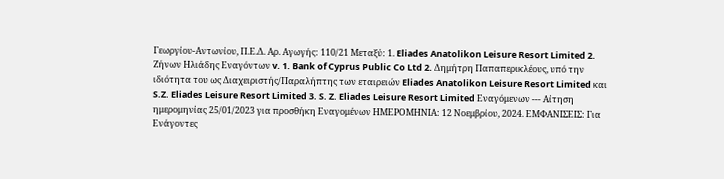Γεωργίου-Αντωνίου, Π.Ε.Δ. Αρ. Αγωγής: 110/21 Μεταξύ: 1. Eliades Anatolikon Leisure Resort Limited 2. Ζήνων Ηλιάδης Εναγόντων v. 1. Bank of Cyprus Public Co Ltd 2. Δημήτρη Παπαπερικλέους, υπό την ιδιότητα του ως Διαχειριστής/Παραλήπτης των εταιρειών Eliades Anatolikon Leisure Resort Limited και S.Z. Eliades Leisure Resort Limited 3. S. Z. Eliades Leisure Resort Limited Εναγόμενων --- Αίτηση ημερομηνίας 25/01/2023 για προσθήκη Εναγομένων ΗΜΕΡΟΜΗΝΙΑ: 12 Νοεμβρίου, 2024. ΕΜΦΑΝΙΣΕΙΣ: Για Ενάγοντες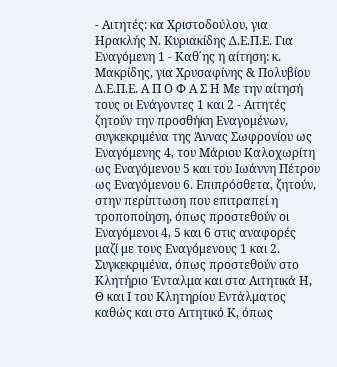- Αιτητές: κα Χριστοδούλου, για Ηρακλής Ν. Κυριακίδης Δ.Ε.Π.Ε. Για Εναγόμενη 1 - Καθ΄ης η αίτηση: κ. Μακρίδης, για Χρυσαφίνης & Πολυβίου Δ.Ε.Π.Ε. Α Π Ο Φ Α Σ Η Με την αίτησή τους οι Ενάγοντες 1 και 2 - Αιτητές ζητούν την προσθήκη Εναγομένων, συγκεκριμένα της Άννας Σωφρονίου ως Εναγόμενης 4, του Μάριου Καλοχωρίτη ως Εναγόμενου 5 και του Ιωάννη Πέτρου ως Εναγόμενου 6. Επιπρόσθετα, ζητούν, στην περίπτωση που επιτραπεί η τροποποίηση, όπως προστεθούν οι Εναγόμενοι 4, 5 και 6 στις αναφορές μαζί με τους Εναγόμενους 1 και 2. Συγκεκριμένα, όπως προστεθούν στο Κλητήριο Ένταλμα και στα Αιτητικά Η, Θ και Ι του Κλητηρίου Εντάλματος καθώς και στο Αιτητικό Κ, όπως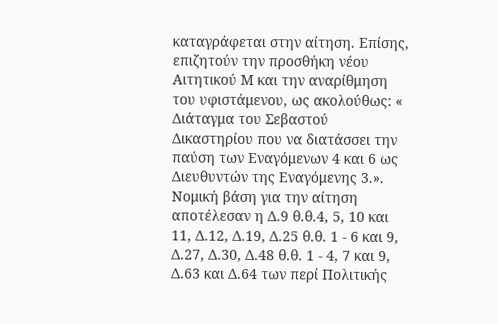καταγράφεται στην αίτηση. Επίσης, επιζητούν την προσθήκη νέου Αιτητικού Μ και την αναρίθμηση του υφιστάμενου, ως ακολούθως: « Διάταγμα του Σεβαστού Δικαστηρίου που να διατάσσει την παύση των Εναγόμενων 4 και 6 ως Διευθυντών της Εναγόμενης 3.». Νομική βάση για την αίτηση αποτέλεσαν η Δ.9 θ.θ.4, 5, 10 και 11, Δ.12, Δ.19, Δ.25 θ.θ. 1 - 6 και 9, Δ.27, Δ.30, Δ.48 θ.θ. 1 - 4, 7 και 9, Δ.63 και Δ.64 των περί Πολιτικής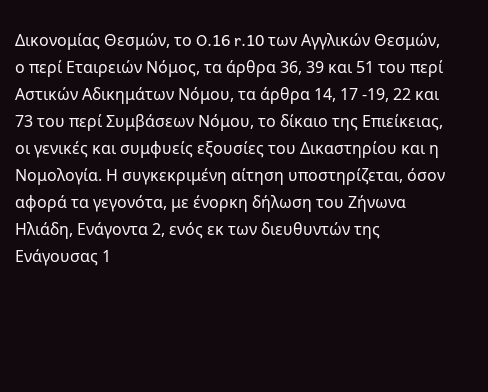Δικονομίας Θεσμών, το O.16 r.10 των Αγγλικών Θεσμών, ο περί Εταιρειών Νόμος, τα άρθρα 36, 39 και 51 του περί Αστικών Αδικημάτων Νόμου, τα άρθρα 14, 17 -19, 22 και 73 του περί Συμβάσεων Νόμου, το δίκαιο της Επιείκειας, οι γενικές και συμφυείς εξουσίες του Δικαστηρίου και η Νομολογία. Η συγκεκριμένη αίτηση υποστηρίζεται, όσον αφορά τα γεγονότα, με ένορκη δήλωση του Ζήνωνα Ηλιάδη, Ενάγοντα 2, ενός εκ των διευθυντών της Ενάγουσας 1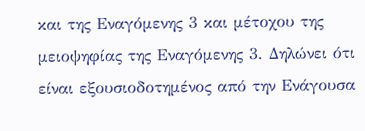και της Εναγόμενης 3 και μέτοχου της μειοψηφίας της Εναγόμενης 3. Δηλώνει ότι είναι εξουσιοδοτημένος από την Ενάγουσα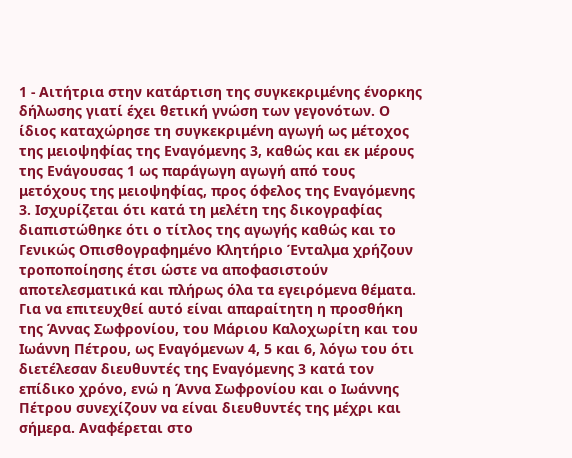1 - Αιτήτρια στην κατάρτιση της συγκεκριμένης ένορκης δήλωσης γιατί έχει θετική γνώση των γεγονότων. Ο ίδιος καταχώρησε τη συγκεκριμένη αγωγή ως μέτοχος της μειοψηφίας της Εναγόμενης 3, καθώς και εκ μέρους της Ενάγουσας 1 ως παράγωγη αγωγή από τους μετόχους της μειοψηφίας, προς όφελος της Εναγόμενης 3. Ισχυρίζεται ότι κατά τη μελέτη της δικογραφίας διαπιστώθηκε ότι ο τίτλος της αγωγής καθώς και το Γενικώς Οπισθογραφημένο Κλητήριο Ένταλμα χρήζουν τροποποίησης έτσι ώστε να αποφασιστούν αποτελεσματικά και πλήρως όλα τα εγειρόμενα θέματα. Για να επιτευχθεί αυτό είναι απαραίτητη η προσθήκη της Άννας Σωφρονίου, του Μάριου Καλοχωρίτη και του Ιωάννη Πέτρου, ως Εναγόμενων 4, 5 και 6, λόγω του ότι διετέλεσαν διευθυντές της Εναγόμενης 3 κατά τον επίδικο χρόνο, ενώ η Άννα Σωφρονίου και ο Ιωάννης Πέτρου συνεχίζουν να είναι διευθυντές της μέχρι και σήμερα. Αναφέρεται στο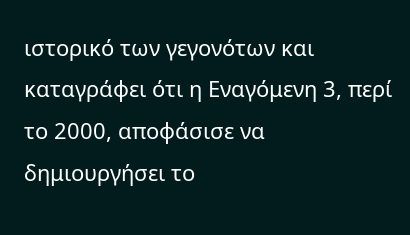ιστορικό των γεγονότων και καταγράφει ότι η Εναγόμενη 3, περί το 2000, αποφάσισε να δημιουργήσει το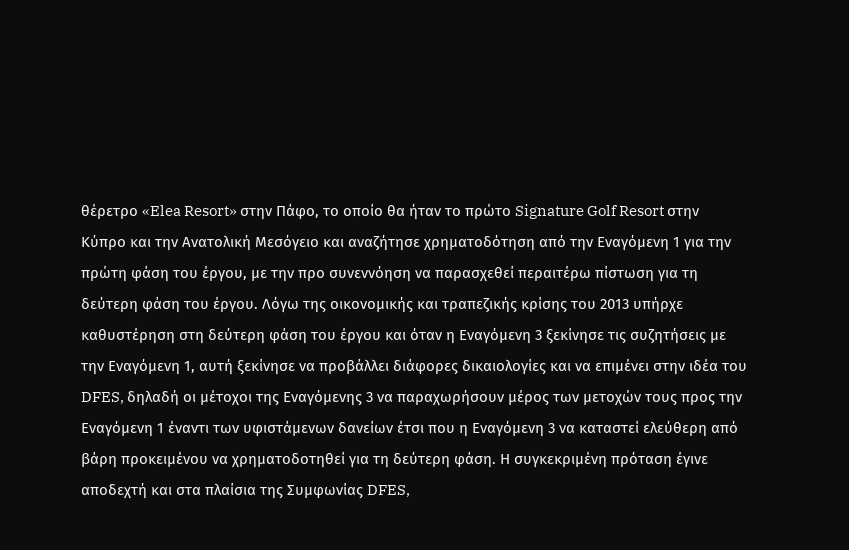θέρετρο «Elea Resort» στην Πάφο, το οποίο θα ήταν το πρώτο Signature Golf Resort στην Κύπρο και την Ανατολική Μεσόγειο και αναζήτησε χρηματοδότηση από την Εναγόμενη 1 για την πρώτη φάση του έργου, με την προ συνεννόηση να παρασχεθεί περαιτέρω πίστωση για τη δεύτερη φάση του έργου. Λόγω της οικονομικής και τραπεζικής κρίσης του 2013 υπήρχε καθυστέρηση στη δεύτερη φάση του έργου και όταν η Εναγόμενη 3 ξεκίνησε τις συζητήσεις με την Εναγόμενη 1, αυτή ξεκίνησε να προβάλλει διάφορες δικαιολογίες και να επιμένει στην ιδέα του DFES, δηλαδή οι μέτοχοι της Εναγόμενης 3 να παραχωρήσουν μέρος των μετοχών τους προς την Εναγόμενη 1 έναντι των υφιστάμενων δανείων έτσι που η Εναγόμενη 3 να καταστεί ελεύθερη από βάρη προκειμένου να χρηματοδοτηθεί για τη δεύτερη φάση. Η συγκεκριμένη πρόταση έγινε αποδεχτή και στα πλαίσια της Συμφωνίας DFES,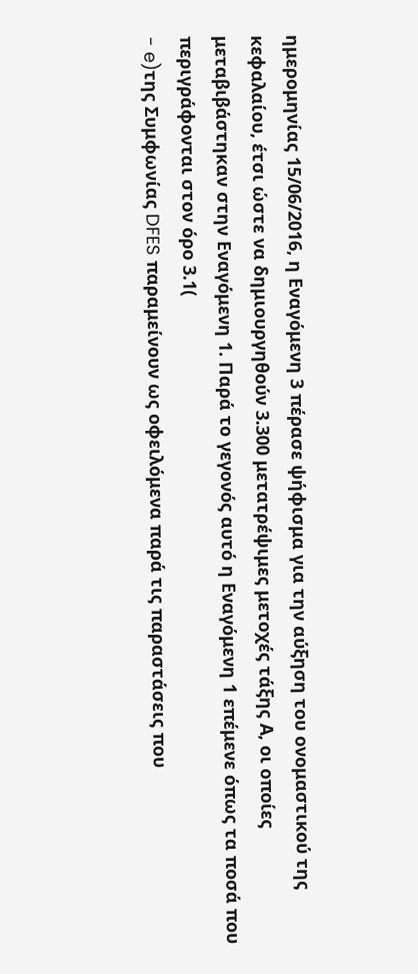ημερομηνίας 15/06/2016, η Εναγόμενη 3 πέρασε ψήφισμα για την αύξηση του ονομαστικού της κεφαλαίου, έτσι ώστε να δημιουργηθούν 3.300 μετατρέψιμες μετοχές τάξης Α, οι οποίες μεταβιβάστηκαν στην Εναγόμενη 1. Παρά το γεγονός αυτό η Εναγόμενη 1 επέμενε όπως τα ποσά που περιγράφονται στον όρο 3.1(
- e)της Συμφωνίας DFES παραμείνουν ως οφειλόμενα παρά τις παραστάσεις που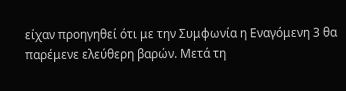είχαν προηγηθεί ότι με την Συμφωνία η Εναγόμενη 3 θα παρέμενε ελεύθερη βαρών. Μετά τη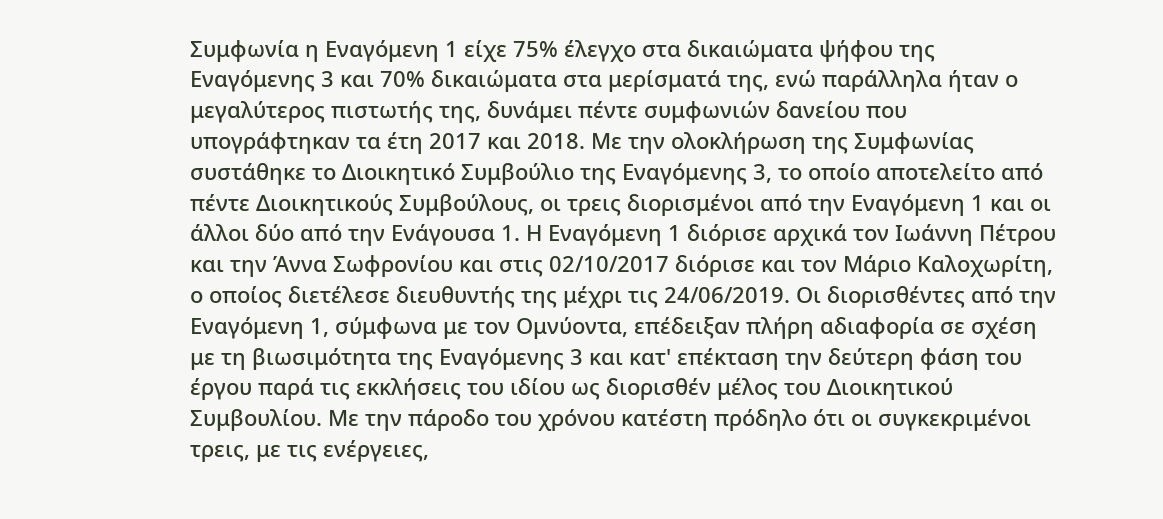Συμφωνία η Εναγόμενη 1 είχε 75% έλεγχο στα δικαιώματα ψήφου της Εναγόμενης 3 και 70% δικαιώματα στα μερίσματά της, ενώ παράλληλα ήταν ο μεγαλύτερος πιστωτής της, δυνάμει πέντε συμφωνιών δανείου που υπογράφτηκαν τα έτη 2017 και 2018. Με την ολοκλήρωση της Συμφωνίας συστάθηκε το Διοικητικό Συμβούλιο της Εναγόμενης 3, το οποίο αποτελείτο από πέντε Διοικητικούς Συμβούλους, οι τρεις διορισμένοι από την Εναγόμενη 1 και οι άλλοι δύο από την Ενάγουσα 1. Η Εναγόμενη 1 διόρισε αρχικά τον Ιωάννη Πέτρου και την Άννα Σωφρονίου και στις 02/10/2017 διόρισε και τον Μάριο Καλοχωρίτη, ο οποίος διετέλεσε διευθυντής της μέχρι τις 24/06/2019. Οι διορισθέντες από την Εναγόμενη 1, σύμφωνα με τον Ομνύοντα, επέδειξαν πλήρη αδιαφορία σε σχέση με τη βιωσιμότητα της Εναγόμενης 3 και κατ' επέκταση την δεύτερη φάση του έργου παρά τις εκκλήσεις του ιδίου ως διορισθέν μέλος του Διοικητικού Συμβουλίου. Με την πάροδο του χρόνου κατέστη πρόδηλο ότι οι συγκεκριμένοι τρεις, με τις ενέργειες,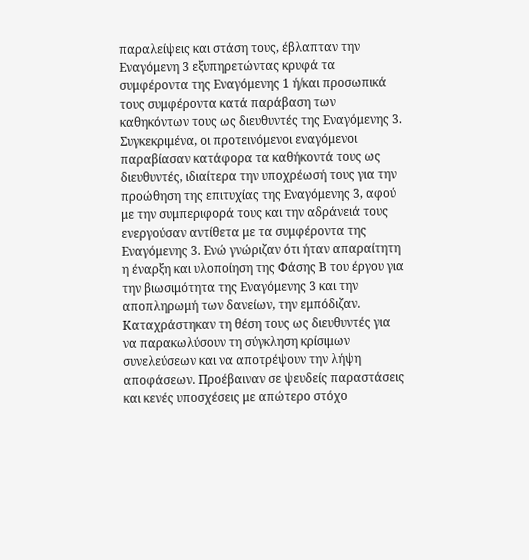παραλείψεις και στάση τους, έβλαπταν την Εναγόμενη 3 εξυπηρετώντας κρυφά τα συμφέροντα της Εναγόμενης 1 ή/και προσωπικά τους συμφέροντα κατά παράβαση των καθηκόντων τους ως διευθυντές της Εναγόμενης 3. Συγκεκριμένα, οι προτεινόμενοι εναγόμενοι παραβίασαν κατάφορα τα καθήκοντά τους ως διευθυντές, ιδιαίτερα την υποχρέωσή τους για την προώθηση της επιτυχίας της Εναγόμενης 3, αφού με την συμπεριφορά τους και την αδράνειά τους ενεργούσαν αντίθετα με τα συμφέροντα της Εναγόμενης 3. Ενώ γνώριζαν ότι ήταν απαραίτητη η έναρξη και υλοποίηση της Φάσης Β του έργου για την βιωσιμότητα της Εναγόμενης 3 και την αποπληρωμή των δανείων, την εμπόδιζαν. Καταχράστηκαν τη θέση τους ως διευθυντές για να παρακωλύσουν τη σύγκληση κρίσιμων συνελεύσεων και να αποτρέψουν την λήψη αποφάσεων. Προέβαιναν σε ψευδείς παραστάσεις και κενές υποσχέσεις με απώτερο στόχο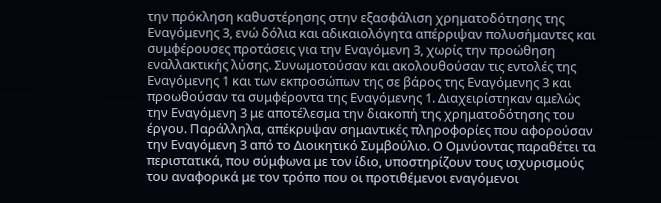την πρόκληση καθυστέρησης στην εξασφάλιση χρηματοδότησης της Εναγόμενης 3, ενώ δόλια και αδικαιολόγητα απέρριψαν πολυσήμαντες και συμφέρουσες προτάσεις για την Εναγόμενη 3, χωρίς την προώθηση εναλλακτικής λύσης. Συνωμοτούσαν και ακολουθούσαν τις εντολές της Εναγόμενης 1 και των εκπροσώπων της σε βάρος της Εναγόμενης 3 και προωθούσαν τα συμφέροντα της Εναγόμενης 1. Διαχειρίστηκαν αμελώς την Εναγόμενη 3 με αποτέλεσμα την διακοπή της χρηματοδότησης του έργου. Παράλληλα, απέκρυψαν σημαντικές πληροφορίες που αφορούσαν την Εναγόμενη 3 από το Διοικητικό Συμβούλιο. Ο Ομνύοντας παραθέτει τα περιστατικά, που σύμφωνα με τον ίδιο, υποστηρίζουν τους ισχυρισμούς του αναφορικά με τον τρόπο που οι προτιθέμενοι εναγόμενοι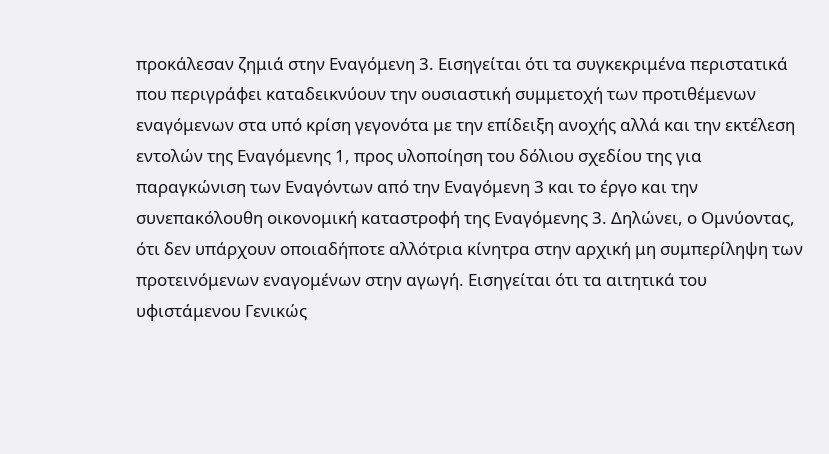προκάλεσαν ζημιά στην Εναγόμενη 3. Εισηγείται ότι τα συγκεκριμένα περιστατικά που περιγράφει καταδεικνύουν την ουσιαστική συμμετοχή των προτιθέμενων εναγόμενων στα υπό κρίση γεγονότα με την επίδειξη ανοχής αλλά και την εκτέλεση εντολών της Εναγόμενης 1, προς υλοποίηση του δόλιου σχεδίου της για παραγκώνιση των Εναγόντων από την Εναγόμενη 3 και το έργο και την συνεπακόλουθη οικονομική καταστροφή της Εναγόμενης 3. Δηλώνει, ο Ομνύοντας, ότι δεν υπάρχουν οποιαδήποτε αλλότρια κίνητρα στην αρχική μη συμπερίληψη των προτεινόμενων εναγομένων στην αγωγή. Εισηγείται ότι τα αιτητικά του υφιστάμενου Γενικώς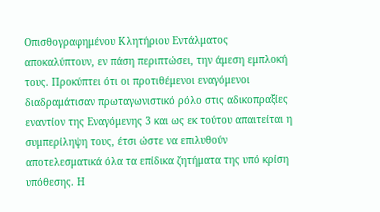Οπισθογραφημένου Κλητήριου Εντάλματος αποκαλύπτουν, εν πάση περιπτώσει, την άμεση εμπλοκή τους. Προκύπτει ότι οι προτιθέμενοι εναγόμενοι διαδραμάτισαν πρωταγωνιστικό ρόλο στις αδικοπραξίες εναντίον της Εναγόμενης 3 και ως εκ τούτου απαιτείται η συμπερίληψη τους, έτσι ώστε να επιλυθούν αποτελεσματικά όλα τα επίδικα ζητήματα της υπό κρίση υπόθεσης. Η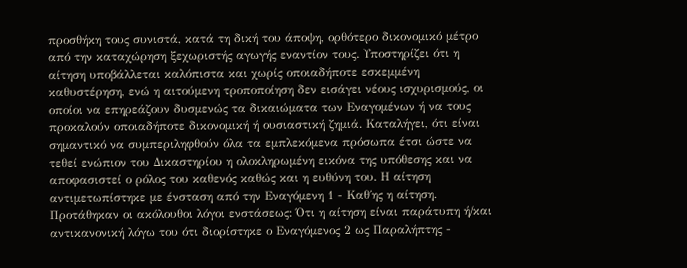προσθήκη τους συνιστά, κατά τη δική του άποψη, ορθότερο δικονομικό μέτρο από την καταχώρηση ξεχωριστής αγωγής εναντίον τους. Υποστηρίζει ότι η αίτηση υποβάλλεται καλόπιστα και χωρίς οποιαδήποτε εσκεμμένη καθυστέρηση, ενώ η αιτούμενη τροποποίηση δεν εισάγει νέους ισχυρισμούς, οι οποίοι να επηρεάζουν δυσμενώς τα δικαιώματα των Εναγομένων ή να τους προκαλούν οποιαδήποτε δικονομική ή ουσιαστική ζημιά. Καταλήγει, ότι είναι σημαντικό να συμπεριληφθούν όλα τα εμπλεκόμενα πρόσωπα έτσι ώστε να τεθεί ενώπιον του Δικαστηρίου η ολοκληρωμένη εικόνα της υπόθεσης και να αποφασιστεί ο ρόλος του καθενός καθώς και η ευθύνη του. Η αίτηση αντιμετωπίστηκε με ένσταση από την Εναγόμενη 1 - Καθ΄ης η αίτηση. Προτάθηκαν οι ακόλουθοι λόγοι ενστάσεως: Ότι η αίτηση είναι παράτυπη ή/και αντικανονική λόγω του ότι διορίστηκε ο Εναγόμενος 2 ως Παραλήπτης -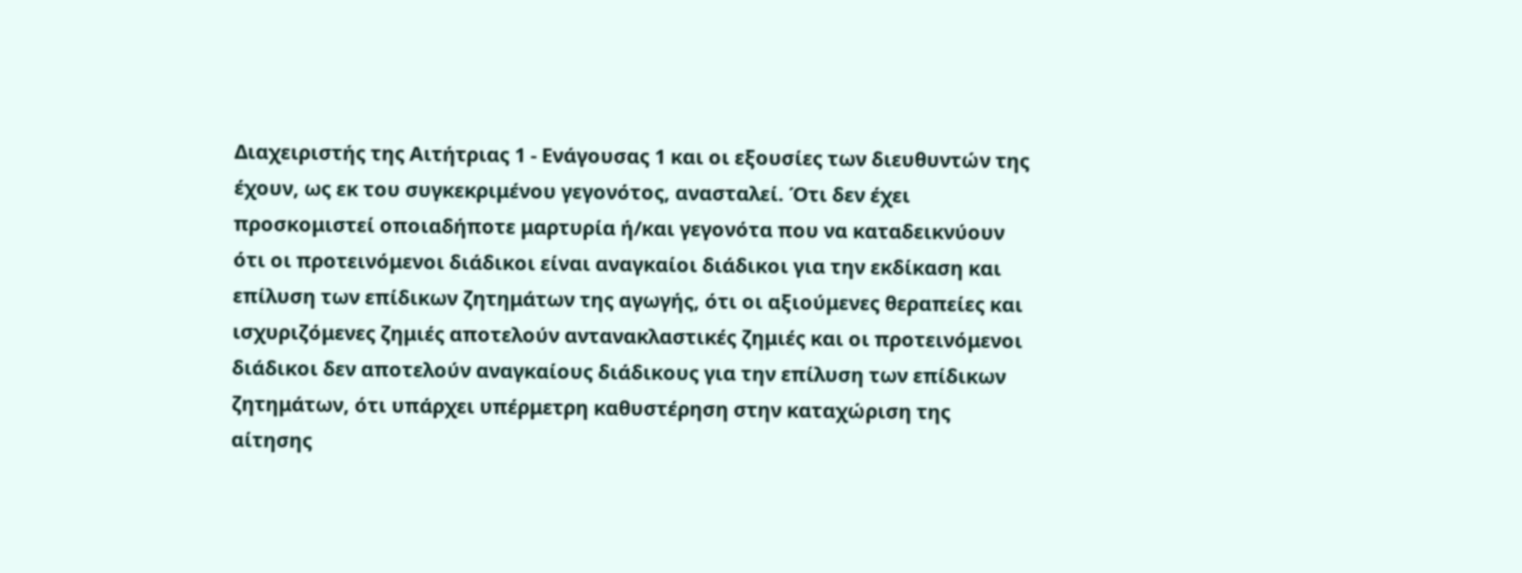Διαχειριστής της Αιτήτριας 1 - Ενάγουσας 1 και οι εξουσίες των διευθυντών της έχουν, ως εκ του συγκεκριμένου γεγονότος, ανασταλεί. Ότι δεν έχει προσκομιστεί οποιαδήποτε μαρτυρία ή/και γεγονότα που να καταδεικνύουν ότι οι προτεινόμενοι διάδικοι είναι αναγκαίοι διάδικοι για την εκδίκαση και επίλυση των επίδικων ζητημάτων της αγωγής, ότι οι αξιούμενες θεραπείες και ισχυριζόμενες ζημιές αποτελούν αντανακλαστικές ζημιές και οι προτεινόμενοι διάδικοι δεν αποτελούν αναγκαίους διάδικους για την επίλυση των επίδικων ζητημάτων, ότι υπάρχει υπέρμετρη καθυστέρηση στην καταχώριση της αίτησης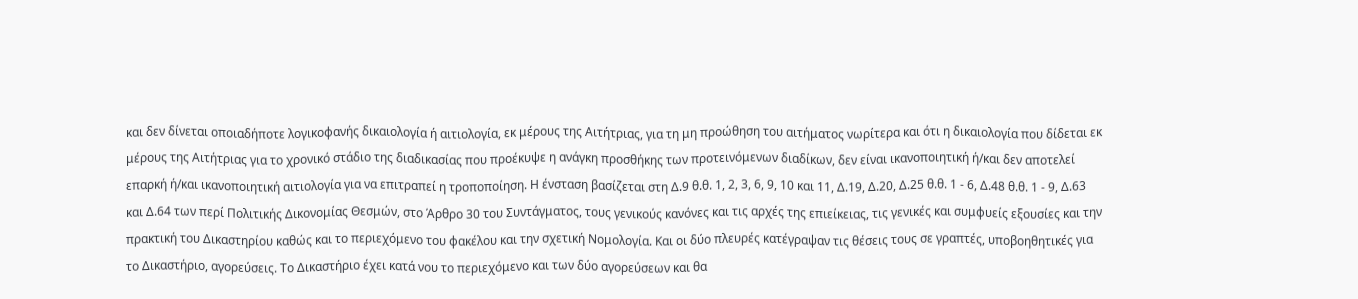και δεν δίνεται οποιαδήποτε λογικοφανής δικαιολογία ή αιτιολογία, εκ μέρους της Αιτήτριας, για τη μη προώθηση του αιτήματος νωρίτερα και ότι η δικαιολογία που δίδεται εκ μέρους της Αιτήτριας για το χρονικό στάδιο της διαδικασίας που προέκυψε η ανάγκη προσθήκης των προτεινόμενων διαδίκων, δεν είναι ικανοποιητική ή/και δεν αποτελεί επαρκή ή/και ικανοποιητική αιτιολογία για να επιτραπεί η τροποποίηση. Η ένσταση βασίζεται στη Δ.9 θ.θ. 1, 2, 3, 6, 9, 10 και 11, Δ.19, Δ.20, Δ.25 θ.θ. 1 - 6, Δ.48 θ.θ. 1 - 9, Δ.63 και Δ.64 των περί Πολιτικής Δικονομίας Θεσμών, στο Άρθρο 30 του Συντάγματος, τους γενικούς κανόνες και τις αρχές της επιείκειας, τις γενικές και συμφυείς εξουσίες και την πρακτική του Δικαστηρίου καθώς και το περιεχόμενο του φακέλου και την σχετική Νομολογία. Και οι δύο πλευρές κατέγραψαν τις θέσεις τους σε γραπτές, υποβοηθητικές για το Δικαστήριο, αγορεύσεις. Το Δικαστήριο έχει κατά νου το περιεχόμενο και των δύο αγορεύσεων και θα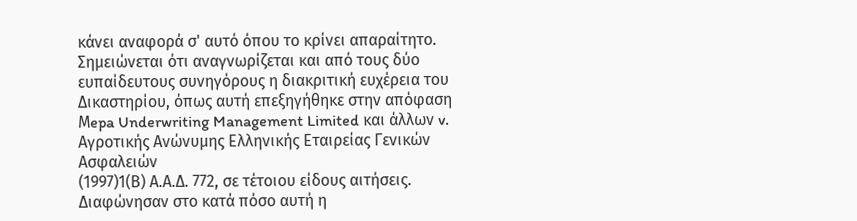κάνει αναφορά σ' αυτό όπου το κρίνει απαραίτητο. Σημειώνεται ότι αναγνωρίζεται και από τους δύο ευπαίδευτους συνηγόρους η διακριτική ευχέρεια του Δικαστηρίου, όπως αυτή επεξηγήθηκε στην απόφαση Μepa Underwriting Management Limited και άλλων v. Αγροτικής Ανώνυμης Ελληνικής Εταιρείας Γενικών Ασφαλειών
(1997)1(Β) Α.Α.Δ. 772, σε τέτοιου είδους αιτήσεις. Διαφώνησαν στο κατά πόσο αυτή η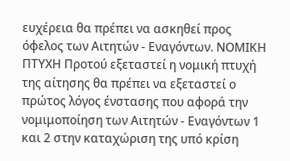ευχέρεια θα πρέπει να ασκηθεί προς όφελος των Αιτητών - Εναγόντων. ΝΟΜΙΚΗ ΠΤΥΧΗ Προτού εξεταστεί η νομική πτυχή της αίτησης θα πρέπει να εξεταστεί ο πρώτος λόγος ένστασης που αφορά την νομιμοποίηση των Αιτητών - Εναγόντων 1 και 2 στην καταχώριση της υπό κρίση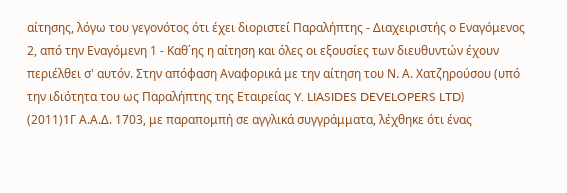αίτησης, λόγω του γεγονότος ότι έχει διοριστεί Παραλήπτης - Διαχειριστής ο Εναγόμενος 2, από την Εναγόμενη 1 - Καθ΄ης η αίτηση και όλες οι εξουσίες των διευθυντών έχουν περιέλθει σ' αυτόν. Στην απόφαση Αναφορικά με την αίτηση του Ν. Α. Χατζηρούσου (υπό την ιδιότητα του ως Παραλήπτης της Εταιρείας Y. LIASIDES DEVELOPERS LTD)
(2011)1Γ Α.Α.Δ. 1703, με παραπομπή σε αγγλικά συγγράμματα, λέχθηκε ότι ένας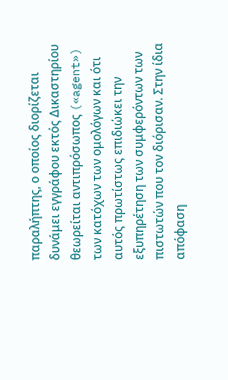παραλήπτης, ο οποίος διορίζεται δυνάμει εγγράφου εκτός Δικαστηρίου θεωρείται αντιπρόσωπος («agent») των κατόχων των ομολόγων και ότι αυτός πρωτίστως επιδιώκει την εξυπηρέτηση των συμφερόντων των πιστωτών που τον διόρισαν. Στην ίδια απόφαση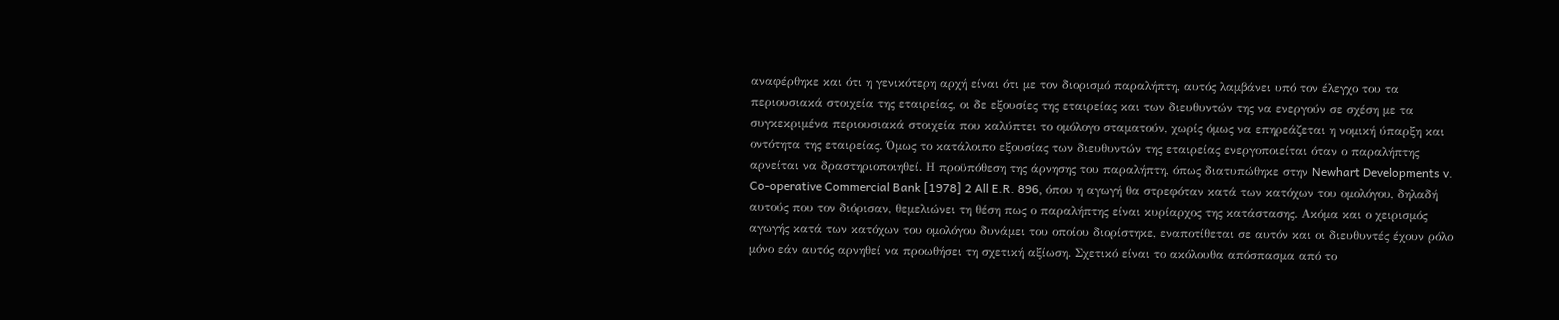αναφέρθηκε και ότι η γενικότερη αρχή είναι ότι με τον διορισμό παραλήπτη, αυτός λαμβάνει υπό τον έλεγχο του τα περιουσιακά στοιχεία της εταιρείας, οι δε εξουσίες της εταιρείας και των διευθυντών της να ενεργούν σε σχέση με τα συγκεκριμένα περιουσιακά στοιχεία που καλύπτει το ομόλογο σταματούν, χωρίς όμως να επηρεάζεται η νομική ύπαρξη και οντότητα της εταιρείας. Όμως το κατάλοιπο εξουσίας των διευθυντών της εταιρείας ενεργοποιείται όταν ο παραλήπτης αρνείται να δραστηριοποιηθεί. Η προϋπόθεση της άρνησης του παραλήπτη, όπως διατυπώθηκε στην Newhart Developments v. Co-operative Commercial Bank [1978] 2 All E.R. 896, όπου η αγωγή θα στρεφόταν κατά των κατόχων του ομολόγου, δηλαδή αυτούς που τον διόρισαν, θεμελιώνει τη θέση πως ο παραλήπτης είναι κυρίαρχος της κατάστασης. Ακόμα και ο χειρισμός αγωγής κατά των κατόχων του ομολόγου δυνάμει του οποίου διορίστηκε, εναποτίθεται σε αυτόν και οι διευθυντές έχουν ρόλο μόνο εάν αυτός αρνηθεί να προωθήσει τη σχετική αξίωση. Σχετικό είναι το ακόλουθα απόσπασμα από το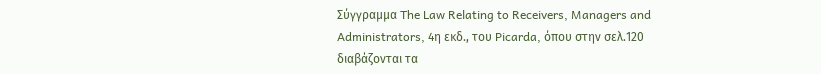Σύγγραμμα The Law Relating to Receivers, Managers and Administrators, 4η εκδ., του Picarda, όπου στην σελ.120 διαβάζονται τα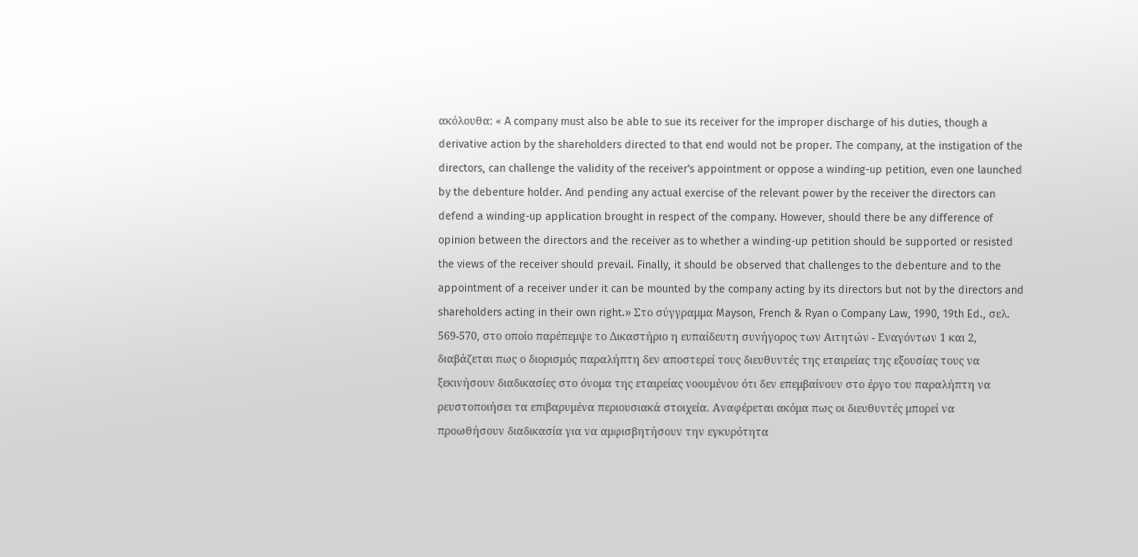ακόλουθα: « A company must also be able to sue its receiver for the improper discharge of his duties, though a derivative action by the shareholders directed to that end would not be proper. The company, at the instigation of the directors, can challenge the validity of the receiver's appointment or oppose a winding-up petition, even one launched by the debenture holder. And pending any actual exercise of the relevant power by the receiver the directors can defend a winding-up application brought in respect of the company. However, should there be any difference of opinion between the directors and the receiver as to whether a winding-up petition should be supported or resisted the views of the receiver should prevail. Finally, it should be observed that challenges to the debenture and to the appointment of a receiver under it can be mounted by the company acting by its directors but not by the directors and shareholders acting in their own right.» Στο σύγγραμμα Mayson, French & Ryan o Company Law, 1990, 19th Ed., σελ. 569-570, στο οποίο παρέπεμψε το Δικαστήριο η ευπαίδευτη συνήγορος των Αιτητών - Εναγόντων 1 και 2, διαβάζεται πως ο διορισμός παραλήπτη δεν αποστερεί τους διευθυντές της εταιρείας της εξουσίας τους να ξεκινήσουν διαδικασίες στο όνομα της εταιρείας νοουμένου ότι δεν επεμβαίνουν στο έργο του παραλήπτη να ρευστοποιήσει τα επιβαρυμένα περιουσιακά στοιχεία. Αναφέρεται ακόμα πως οι διευθυντές μπορεί να προωθήσουν διαδικασία για να αμφισβητήσουν την εγκυρότητα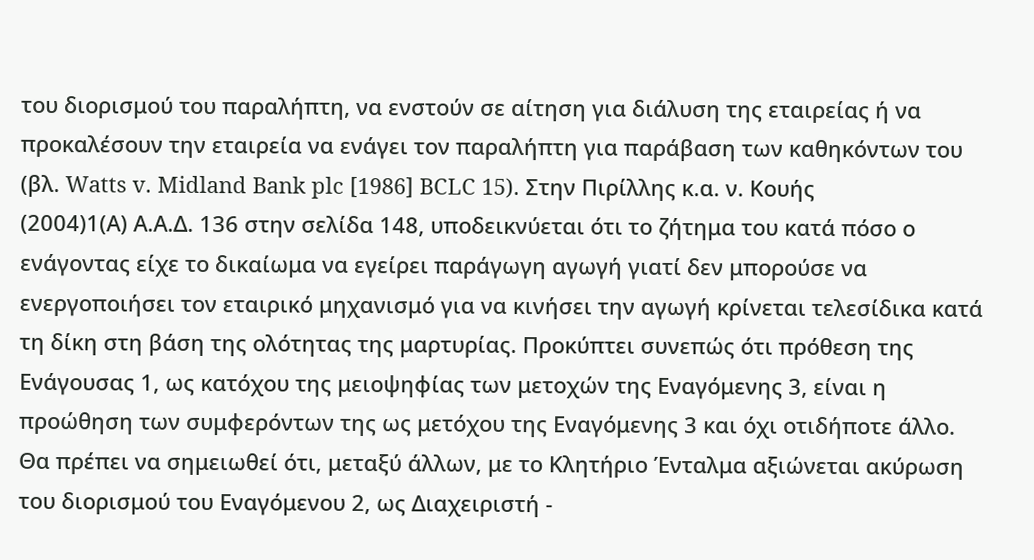του διορισμού του παραλήπτη, να ενστούν σε αίτηση για διάλυση της εταιρείας ή να προκαλέσουν την εταιρεία να ενάγει τον παραλήπτη για παράβαση των καθηκόντων του (βλ. Watts v. Midland Bank plc [1986] BCLC 15). Στην Πιρίλλης κ.α. ν. Κουής
(2004)1(Α) Α.Α.Δ. 136 στην σελίδα 148, υποδεικνύεται ότι το ζήτημα του κατά πόσο ο ενάγοντας είχε το δικαίωμα να εγείρει παράγωγη αγωγή γιατί δεν μπορούσε να ενεργοποιήσει τον εταιρικό μηχανισμό για να κινήσει την αγωγή κρίνεται τελεσίδικα κατά τη δίκη στη βάση της ολότητας της μαρτυρίας. Προκύπτει συνεπώς ότι πρόθεση της Ενάγουσας 1, ως κατόχου της μειοψηφίας των μετοχών της Εναγόμενης 3, είναι η προώθηση των συμφερόντων της ως μετόχου της Εναγόμενης 3 και όχι οτιδήποτε άλλο. Θα πρέπει να σημειωθεί ότι, μεταξύ άλλων, με το Κλητήριο Ένταλμα αξιώνεται ακύρωση του διορισμού του Εναγόμενου 2, ως Διαχειριστή -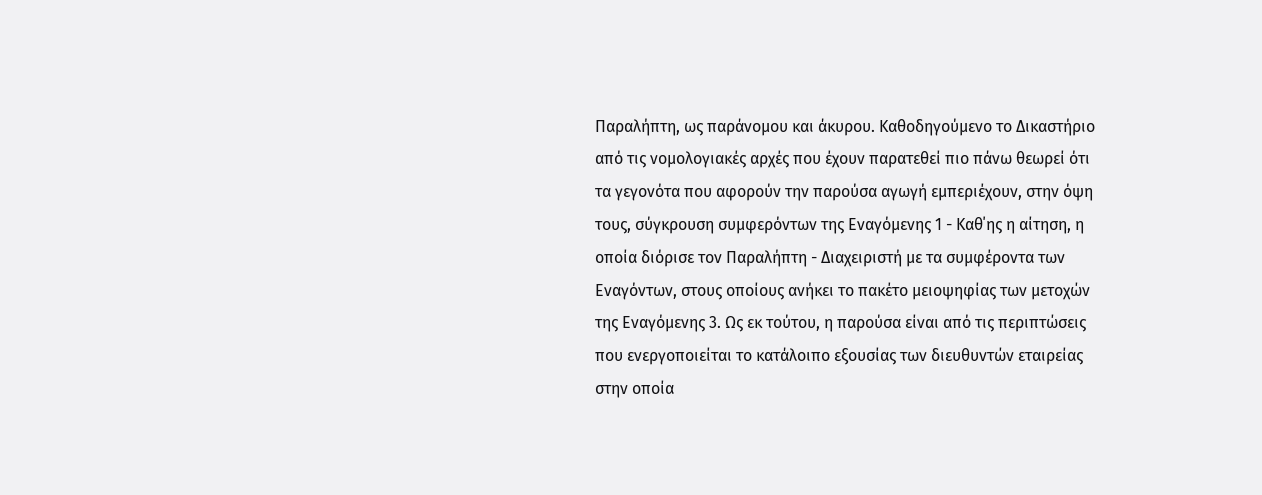Παραλήπτη, ως παράνομου και άκυρου. Καθοδηγούμενο το Δικαστήριο από τις νομολογιακές αρχές που έχουν παρατεθεί πιο πάνω θεωρεί ότι τα γεγονότα που αφορούν την παρούσα αγωγή εμπεριέχουν, στην όψη τους, σύγκρουση συμφερόντων της Εναγόμενης 1 - Καθ΄ης η αίτηση, η οποία διόρισε τον Παραλήπτη - Διαχειριστή με τα συμφέροντα των Εναγόντων, στους οποίους ανήκει το πακέτο μειοψηφίας των μετοχών της Εναγόμενης 3. Ως εκ τούτου, η παρούσα είναι από τις περιπτώσεις που ενεργοποιείται το κατάλοιπο εξουσίας των διευθυντών εταιρείας στην οποία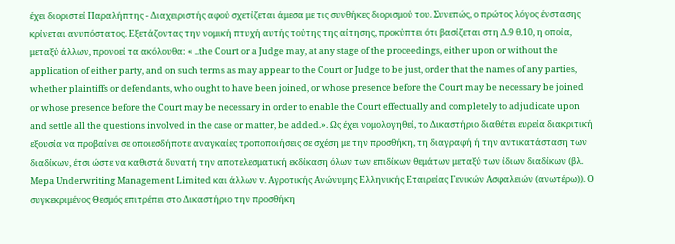έχει διοριστεί Παραλήπτης - Διαχειριστής αφού σχετίζεται άμεσα με τις συνθήκες διορισμού του. Συνεπώς, ο πρώτος λόγος ένστασης κρίνεται ανυπόστατος. Εξετάζοντας την νομική πτυχή αυτής τούτης της αίτησης, προκύπτει ότι βασίζεται στη Δ.9 θ.10, η οποία, μεταξύ άλλων, προνοεί τα ακόλουθα: « ..the Court or a Judge may, at any stage of the proceedings, either upon or without the application of either party, and on such terms as may appear to the Court or Judge to be just, order that the names of any parties, whether plaintiffs or defendants, who ought to have been joined, or whose presence before the Court may be necessary be joined or whose presence before the Court may be necessary in order to enable the Court effectually and completely to adjudicate upon and settle all the questions involved in the case or matter, be added.». Ως έχει νομολογηθεί, το Δικαστήριο διαθέτει ευρεία διακριτική εξουσία να προβαίνει σε οποιεσδήποτε αναγκαίες τροποποιήσεις σε σχέση με την προσθήκη, τη διαγραφή ή την αντικατάσταση των διαδίκων, έτσι ώστε να καθιστά δυνατή την αποτελεσματική εκδίκαση όλων των επιδίκων θεμάτων μεταξύ των ίδιων διαδίκων (βλ. Μepa Underwriting Management Limited και άλλων v. Αγροτικής Ανώνυμης Ελληνικής Εταιρείας Γενικών Ασφαλειών (ανωτέρω)). Ο συγκεκριμένος Θεσμός επιτρέπει στο Δικαστήριο την προσθήκη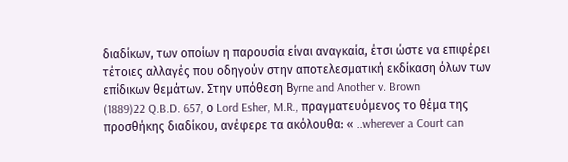διαδίκων, των οποίων η παρουσία είναι αναγκαία, έτσι ώστε να επιφέρει τέτοιες αλλαγές που οδηγούν στην αποτελεσματική εκδίκαση όλων των επίδικων θεμάτων. Στην υπόθεση Βyrne and Another v. Brown
(1889)22 Q.B.D. 657, ο Lord Esher, M.R., πραγματευόμενος το θέμα της προσθήκης διαδίκου, ανέφερε τα ακόλουθα: « ..wherever a Court can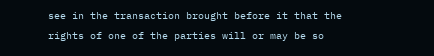see in the transaction brought before it that the rights of one of the parties will or may be so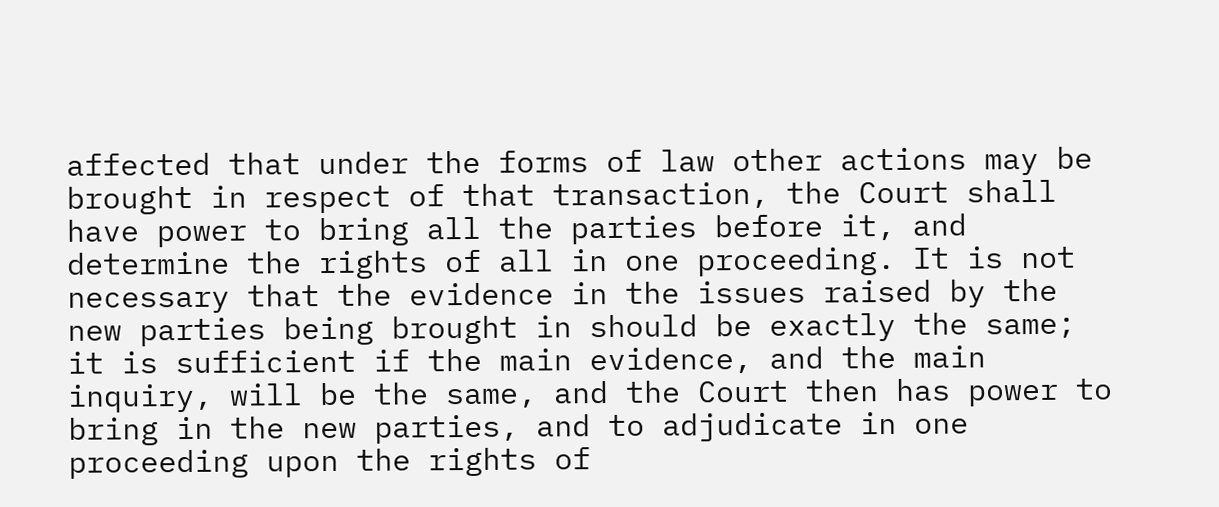affected that under the forms of law other actions may be brought in respect of that transaction, the Court shall have power to bring all the parties before it, and determine the rights of all in one proceeding. It is not necessary that the evidence in the issues raised by the new parties being brought in should be exactly the same; it is sufficient if the main evidence, and the main inquiry, will be the same, and the Court then has power to bring in the new parties, and to adjudicate in one proceeding upon the rights of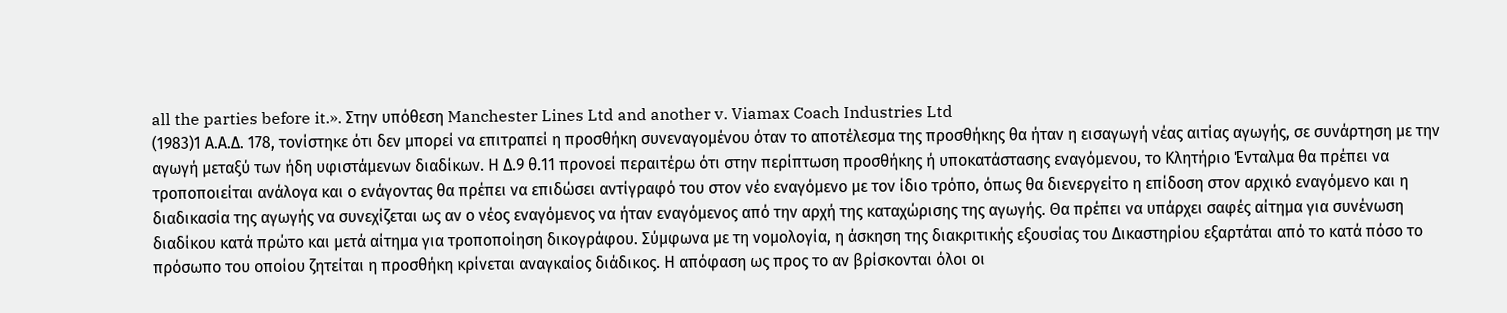all the parties before it.». Στην υπόθεση Manchester Lines Ltd and another v. Viamax Coach Industries Ltd
(1983)1 Α.Α.Δ. 178, τονίστηκε ότι δεν μπορεί να επιτραπεί η προσθήκη συνεναγομένου όταν το αποτέλεσμα της προσθήκης θα ήταν η εισαγωγή νέας αιτίας αγωγής, σε συνάρτηση με την αγωγή μεταξύ των ήδη υφιστάμενων διαδίκων. Η Δ.9 θ.11 προνοεί περαιτέρω ότι στην περίπτωση προσθήκης ή υποκατάστασης εναγόμενου, το Κλητήριο Ένταλμα θα πρέπει να τροποποιείται ανάλογα και ο ενάγοντας θα πρέπει να επιδώσει αντίγραφό του στον νέο εναγόμενο με τον ίδιο τρόπο, όπως θα διενεργείτο η επίδοση στον αρχικό εναγόμενο και η διαδικασία της αγωγής να συνεχίζεται ως αν ο νέος εναγόμενος να ήταν εναγόμενος από την αρχή της καταχώρισης της αγωγής. Θα πρέπει να υπάρχει σαφές αίτημα για συνένωση διαδίκου κατά πρώτο και μετά αίτημα για τροποποίηση δικογράφου. Σύμφωνα με τη νομολογία, η άσκηση της διακριτικής εξουσίας του Δικαστηρίου εξαρτάται από το κατά πόσο το πρόσωπο του οποίου ζητείται η προσθήκη κρίνεται αναγκαίος διάδικος. Η απόφαση ως προς το αν βρίσκονται όλοι οι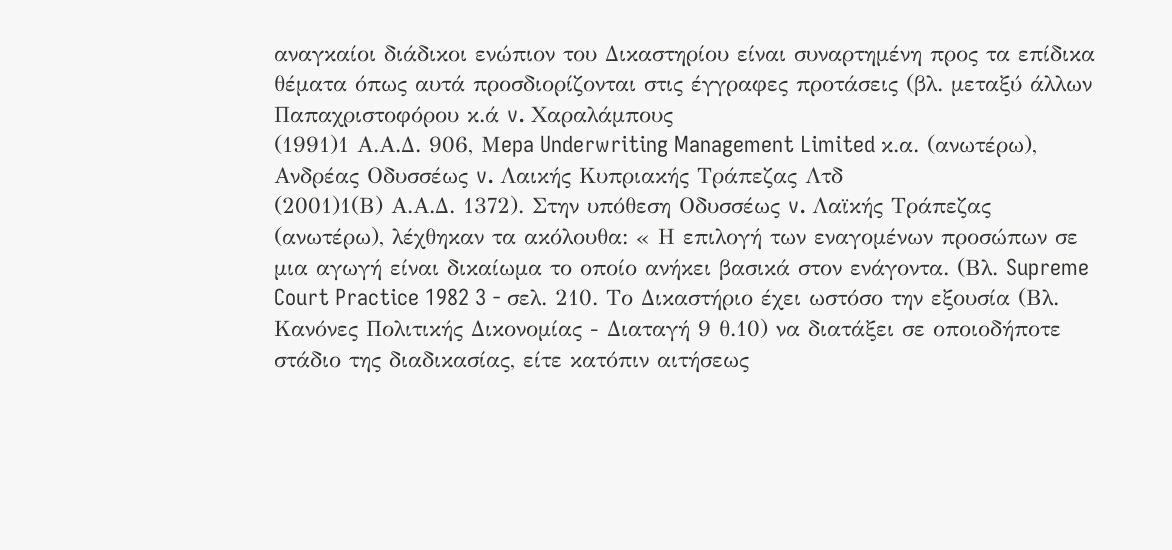αναγκαίοι διάδικοι ενώπιον του Δικαστηρίου είναι συναρτημένη προς τα επίδικα θέματα όπως αυτά προσδιορίζονται στις έγγραφες προτάσεις (βλ. μεταξύ άλλων Παπαχριστοφόρου κ.ά v. Xαραλάμπους
(1991)1 Α.Α.Δ. 906, Μepa Underwriting Management Limited κ.α. (ανωτέρω), Ανδρέας Οδυσσέως v. Λαικής Κυπριακής Τράπεζας Λτδ
(2001)1(Β) Α.Α.Δ. 1372). Στην υπόθεση Οδυσσέως v. Λαϊκής Τράπεζας (ανωτέρω), λέχθηκαν τα ακόλουθα: « Η επιλογή των εναγομένων προσώπων σε μια αγωγή είναι δικαίωμα το οποίο ανήκει βασικά στον ενάγοντα. (Βλ. Supreme Court Practice 1982 3 - σελ. 210. Το Δικαστήριο έχει ωστόσο την εξουσία (Βλ. Κανόνες Πολιτικής Δικονομίας - Διαταγή 9 θ.10) να διατάξει σε οποιοδήποτε στάδιο της διαδικασίας, είτε κατόπιν αιτήσεως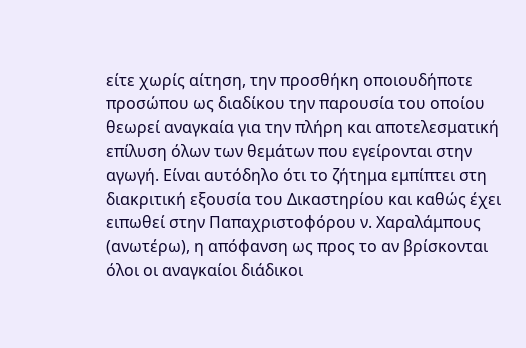είτε χωρίς αίτηση, την προσθήκη οποιουδήποτε προσώπου ως διαδίκου την παρουσία του οποίου θεωρεί αναγκαία για την πλήρη και αποτελεσματική επίλυση όλων των θεμάτων που εγείρονται στην αγωγή. Είναι αυτόδηλο ότι το ζήτημα εμπίπτει στη διακριτική εξουσία του Δικαστηρίου και καθώς έχει ειπωθεί στην Παπαχριστοφόρου ν. Χαραλάμπους (ανωτέρω), η απόφανση ως προς το αν βρίσκονται όλοι οι αναγκαίοι διάδικοι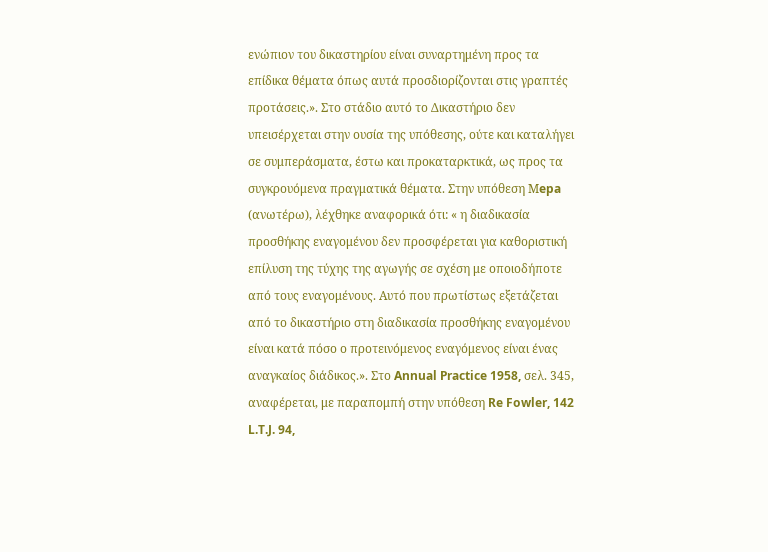ενώπιον του δικαστηρίου είναι συναρτημένη προς τα επίδικα θέματα όπως αυτά προσδιορίζονται στις γραπτές προτάσεις.». Στο στάδιο αυτό το Δικαστήριο δεν υπεισέρχεται στην ουσία της υπόθεσης, ούτε και καταλήγει σε συμπεράσματα, έστω και προκαταρκτικά, ως προς τα συγκρουόμενα πραγματικά θέματα. Στην υπόθεση Μepa (ανωτέρω), λέχθηκε αναφορικά ότι: « η διαδικασία προσθήκης εναγομένου δεν προσφέρεται για καθοριστική επίλυση της τύχης της αγωγής σε σχέση με οποιοδήποτε από τους εναγομένους. Αυτό που πρωτίστως εξετάζεται από το δικαστήριο στη διαδικασία προσθήκης εναγομένου είναι κατά πόσο ο προτεινόμενος εναγόμενος είναι ένας αναγκαίος διάδικος.». Στο Annual Practice 1958, σελ. 345, αναφέρεται, με παραπομπή στην υπόθεση Re Fowler, 142 L.T.J. 94,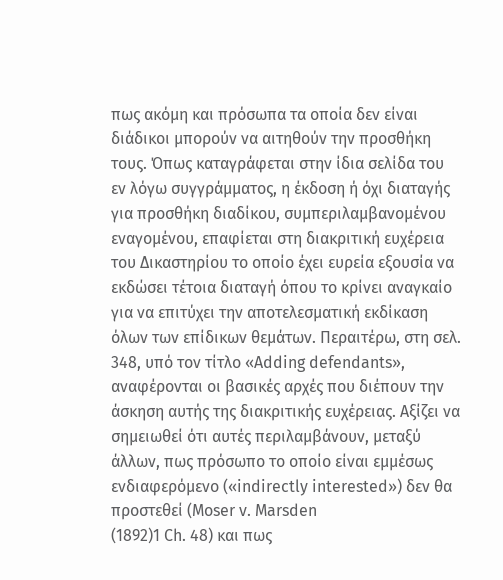πως ακόμη και πρόσωπα τα οποία δεν είναι διάδικοι μπορούν να αιτηθούν την προσθήκη τους. Όπως καταγράφεται στην ίδια σελίδα του εν λόγω συγγράμματος, η έκδοση ή όχι διαταγής για προσθήκη διαδίκου, συμπεριλαμβανομένου εναγομένου, επαφίεται στη διακριτική ευχέρεια του Δικαστηρίου το οποίο έχει ευρεία εξουσία να εκδώσει τέτοια διαταγή όπου το κρίνει αναγκαίο για να επιτύχει την αποτελεσματική εκδίκαση όλων των επίδικων θεμάτων. Περαιτέρω, στη σελ. 348, υπό τον τίτλο «Adding defendants», αναφέρονται οι βασικές αρχές που διέπουν την άσκηση αυτής της διακριτικής ευχέρειας. Αξίζει να σημειωθεί ότι αυτές περιλαμβάνουν, μεταξύ άλλων, πως πρόσωπο το οποίο είναι εμμέσως ενδιαφερόμενο («indirectly interested») δεν θα προστεθεί (Moser v. Marsden
(1892)1 Ch. 48) και πως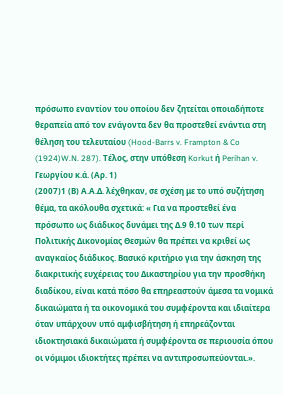πρόσωπο εναντίον του οποίου δεν ζητείται οποιαδήποτε θεραπεία από τον ενάγοντα δεν θα προστεθεί ενάντια στη θέληση του τελευταίου (Hood-Barrs v. Frampton & Co
(1924)W.N. 287). Τέλος, στην υπόθεση Korkut ή Perihan v. Γεωργίου κ.ά. (Αρ. 1)
(2007)1 (Β) Α.Α.Δ. λέχθηκαν, σε σχέση με το υπό συζήτηση θέμα, τα ακόλουθα σχετικά: « Για να προστεθεί ένα πρόσωπο ως διάδικος δυνάμει της Δ.9 θ.10 των περί Πολιτικής Δικονομίας Θεσμών θα πρέπει να κριθεί ως αναγκαίος διάδικος. Βασικό κριτήριο για την άσκηση της διακριτικής ευχέρειας του Δικαστηρίου για την προσθήκη διαδίκου, είναι κατά πόσο θα επηρεαστούν άμεσα τα νομικά δικαιώματα ή τα οικονομικά του συμφέροντα και ιδιαίτερα όταν υπάρχουν υπό αμφισβήτηση ή επηρεάζονται ιδιοκτησιακά δικαιώματα ή συμφέροντα σε περιουσία όπου οι νόμιμοι ιδιοκτήτες πρέπει να αντιπροσωπεύονται.».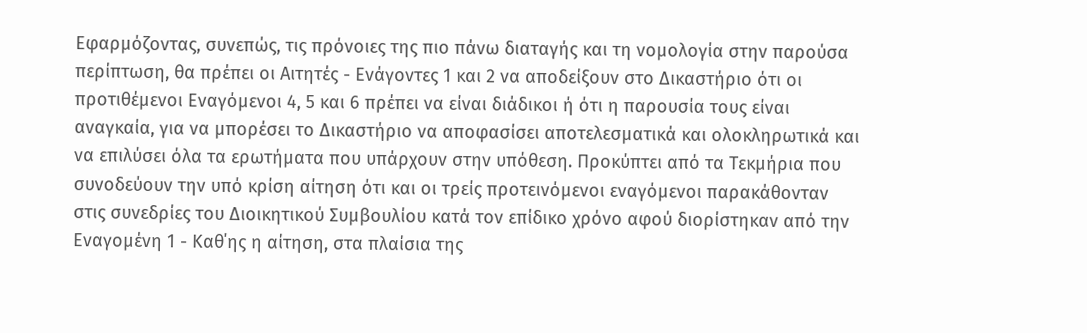Εφαρμόζοντας, συνεπώς, τις πρόνοιες της πιο πάνω διαταγής και τη νομολογία στην παρούσα περίπτωση, θα πρέπει οι Αιτητές - Ενάγοντες 1 και 2 να αποδείξουν στο Δικαστήριο ότι οι προτιθέμενοι Εναγόμενοι 4, 5 και 6 πρέπει να είναι διάδικοι ή ότι η παρουσία τους είναι αναγκαία, για να μπορέσει το Δικαστήριο να αποφασίσει αποτελεσματικά και ολοκληρωτικά και να επιλύσει όλα τα ερωτήματα που υπάρχουν στην υπόθεση. Προκύπτει από τα Τεκμήρια που συνοδεύουν την υπό κρίση αίτηση ότι και οι τρείς προτεινόμενοι εναγόμενοι παρακάθονταν στις συνεδρίες του Διοικητικού Συμβουλίου κατά τον επίδικο χρόνο αφού διορίστηκαν από την Εναγομένη 1 - Καθ΄ης η αίτηση, στα πλαίσια της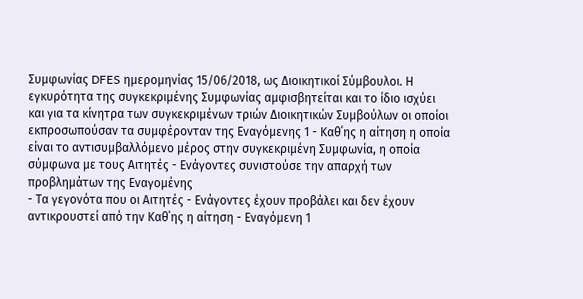Συμφωνίας DFES ημερομηνίας 15/06/2018, ως Διοικητικοί Σύμβουλοι. Η εγκυρότητα της συγκεκριμένης Συμφωνίας αμφισβητείται και το ίδιο ισχύει και για τα κίνητρα των συγκεκριμένων τριών Διοικητικών Συμβούλων οι οποίοι εκπροσωπούσαν τα συμφέρονταν της Εναγόμενης 1 - Καθ΄ης η αίτηση η οποία είναι το αντισυμβαλλόμενο μέρος στην συγκεκριμένη Συμφωνία, η οποία σύμφωνα με τους Αιτητές - Ενάγοντες συνιστούσε την απαρχή των προβλημάτων της Εναγομένης
- Τα γεγονότα που οι Αιτητές - Ενάγοντες έχουν προβάλει και δεν έχουν αντικρουστεί από την Καθ΄ης η αίτηση - Εναγόμενη 1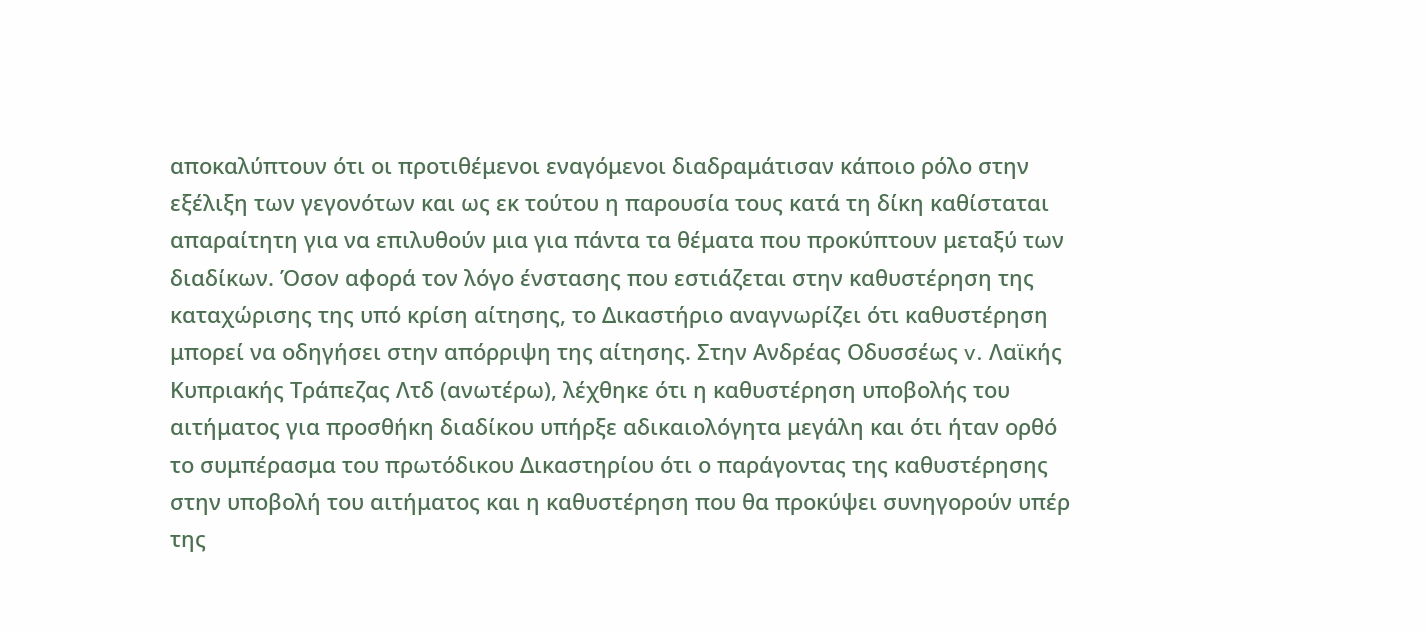αποκαλύπτουν ότι οι προτιθέμενοι εναγόμενοι διαδραμάτισαν κάποιο ρόλο στην εξέλιξη των γεγονότων και ως εκ τούτου η παρουσία τους κατά τη δίκη καθίσταται απαραίτητη για να επιλυθούν μια για πάντα τα θέματα που προκύπτουν μεταξύ των διαδίκων. Όσον αφορά τον λόγο ένστασης που εστιάζεται στην καθυστέρηση της καταχώρισης της υπό κρίση αίτησης, το Δικαστήριο αναγνωρίζει ότι καθυστέρηση μπορεί να οδηγήσει στην απόρριψη της αίτησης. Στην Ανδρέας Οδυσσέως v. Λαϊκής Κυπριακής Τράπεζας Λτδ (ανωτέρω), λέχθηκε ότι η καθυστέρηση υποβολής του αιτήματος για προσθήκη διαδίκου υπήρξε αδικαιολόγητα μεγάλη και ότι ήταν ορθό το συμπέρασμα του πρωτόδικου Δικαστηρίου ότι ο παράγοντας της καθυστέρησης στην υποβολή του αιτήματος και η καθυστέρηση που θα προκύψει συνηγορούν υπέρ της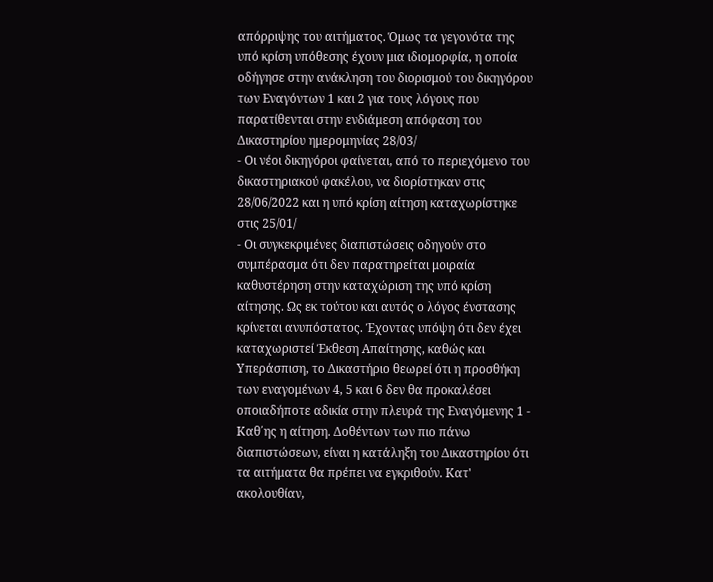απόρριψης του αιτήματος. Όμως τα γεγονότα της υπό κρίση υπόθεσης έχουν μια ιδιομορφία, η οποία οδήγησε στην ανάκληση του διορισμού του δικηγόρου των Εναγόντων 1 και 2 για τους λόγους που παρατίθενται στην ενδιάμεση απόφαση του Δικαστηρίου ημερομηνίας 28/03/
- Οι νέοι δικηγόροι φαίνεται, από το περιεχόμενο του δικαστηριακού φακέλου, να διορίστηκαν στις 28/06/2022 και η υπό κρίση αίτηση καταχωρίστηκε στις 25/01/
- Οι συγκεκριμένες διαπιστώσεις οδηγούν στο συμπέρασμα ότι δεν παρατηρείται μοιραία καθυστέρηση στην καταχώριση της υπό κρίση αίτησης. Ως εκ τούτου και αυτός ο λόγος ένστασης κρίνεται ανυπόστατος. Έχοντας υπόψη ότι δεν έχει καταχωριστεί Έκθεση Απαίτησης, καθώς και Υπεράσπιση, το Δικαστήριο θεωρεί ότι η προσθήκη των εναγομένων 4, 5 και 6 δεν θα προκαλέσει οποιαδήποτε αδικία στην πλευρά της Εναγόμενης 1 - Καθ΄ης η αίτηση. Δοθέντων των πιο πάνω διαπιστώσεων, είναι η κατάληξη του Δικαστηρίου ότι τα αιτήματα θα πρέπει να εγκριθούν. Κατ' ακολουθίαν,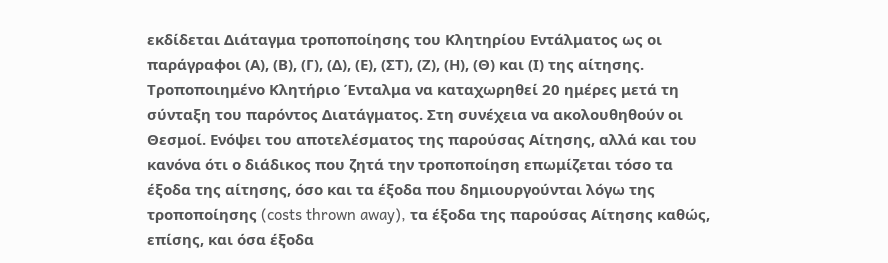εκδίδεται Διάταγμα τροποποίησης του Κλητηρίου Εντάλματος ως οι παράγραφοι (Α), (Β), (Γ), (Δ), (Ε), (ΣΤ), (Ζ), (Η), (Θ) και (Ι) της αίτησης. Τροποποιημένο Κλητήριο Ένταλμα να καταχωρηθεί 20 ημέρες μετά τη σύνταξη του παρόντος Διατάγματος. Στη συνέχεια να ακολουθηθούν οι Θεσμοί. Ενόψει του αποτελέσματος της παρούσας Αίτησης, αλλά και του κανόνα ότι ο διάδικος που ζητά την τροποποίηση επωμίζεται τόσο τα έξοδα της αίτησης, όσο και τα έξοδα που δημιουργούνται λόγω της τροποποίησης (costs thrown away), τα έξοδα της παρούσας Αίτησης καθώς, επίσης, και όσα έξοδα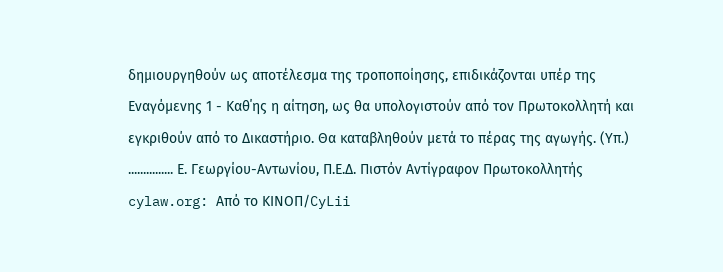δημιουργηθούν ως αποτέλεσμα της τροποποίησης, επιδικάζονται υπέρ της Εναγόμενης 1 - Καθ΄ης η αίτηση, ως θα υπολογιστούν από τον Πρωτοκολλητή και εγκριθούν από το Δικαστήριο. Θα καταβληθούν μετά το πέρας της αγωγής. (Υπ.) ............... Ε. Γεωργίου-Αντωνίου, Π.Ε.Δ. Πιστόν Αντίγραφον Πρωτοκολλητής cylaw.org: Από το ΚΙΝOΠ/CyLii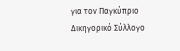για τον Παγκύπριο Δικηγορικό Σύλλογο